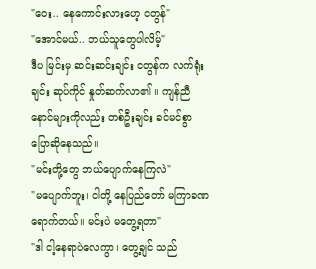"ဝေး.. နေကောင်းလားဟေ့ ငတွန်"
"အောင်မယ်.. ဘယ်သူတွေပါလိမ့်"
ဒီပ မြင်းမှ ဆင်းဆင်းချင်း ငတွန်က လက်ရုံးချင်း ဆုပ်ကိုင် နှုတ်ဆက်လာ၏ ။ ကျန်ညီနောင်များကိုလည်း တစ်ဦးချင်း ခင်မင်စွာ ပြောဆိုနေသည်။
"မင်းတို့တွေ ဘယ်ပျောက်နေကြလဲ"
"မပျောက်ဘူး၊ ငါတို့ နေပြည်တော် မကြာခဏ ရောက်တယ်။ မင်းပဲ မတွေ့ရတာ"
"ဒါ ငါ့နေရာပဲလေကွာ၊ တွေ့ချင် သည်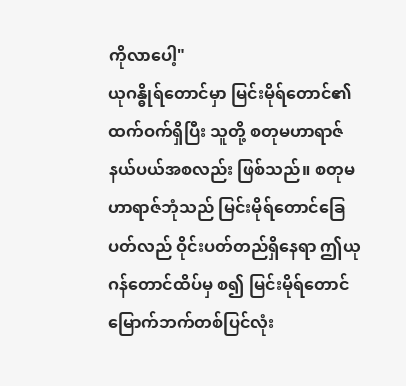ကိုလာပေါ့"
ယုဂန္ဓိုရ်တောင်မှာ မြင်းမိုရ်တောင်၏ ထက်ဝက်ရှိပြီး သူတို့ စတုမဟာရာဇ်နယ်ပယ်အစလည်း ဖြစ်သည်။ စတုမဟာရာဇ်ဘုံသည် မြင်းမိုရ်တောင်ခြေပတ်လည် ဝိုင်းပတ်တည်ရှိနေရာ ဤယုဂန်တောင်ထိပ်မှ စ၍ မြင်းမိုရ်တောင် မြောက်ဘက်တစ်ပြင်လုံး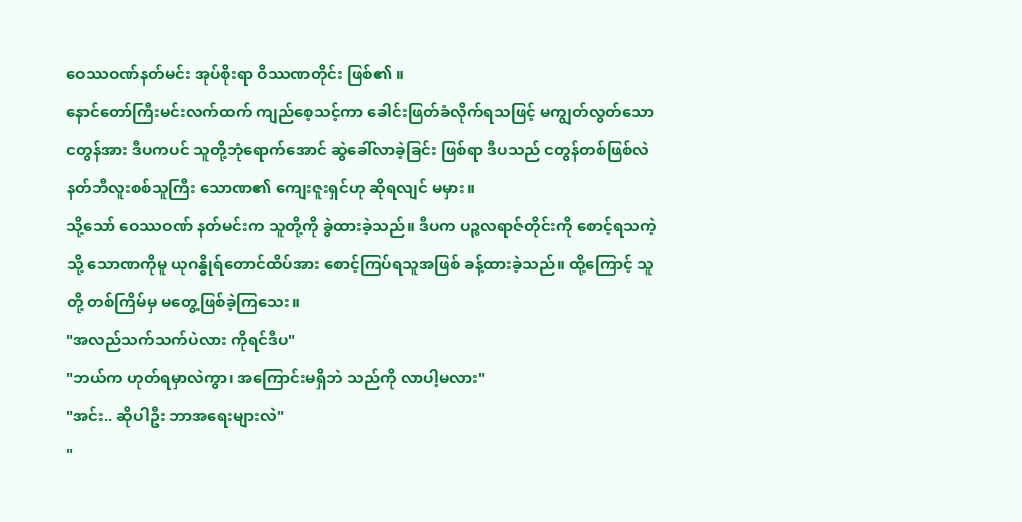ဝေဿဝဏ်နတ်မင်း အုပ်စိုးရာ ဝိဿဏတိုင်း ဖြစ်၏ ။
နောင်တော်ကြီးမင်းလက်ထက် ကျည်စေ့သင့်ကာ ခေါင်းဖြတ်ခံလိုက်ရသဖြင့် မကျွတ်လွတ်သော ငတွန်အား ဒီပကပင် သူတို့ဘုံရောက်အောင် ဆွဲခေါ်လာခဲ့ခြင်း ဖြစ်ရာ ဒီပသည် ငတွန်တစ်ဖြစ်လဲ နတ်ဘီလူးစစ်သူကြီး သောဏ၏ ကျေးဇူးရှင်ဟု ဆိုရလျင် မမှား။
သို့သော် ဝေဿဝဏ် နတ်မင်းက သူတို့ကို ခွဲထားခဲ့သည်။ ဒီပက ပဉ္စလရာဇ်တိုင်းကို စောင့်ရသကဲ့သို့ သောဏကိုမူ ယုဂန္ဓိုရ်တောင်ထိပ်အား စောင့်ကြပ်ရသူအဖြစ် ခန့်ထားခဲ့သည်။ ထို့ကြောင့် သူတို့ တစ်ကြိမ်မှ မတွေ့ဖြစ်ခဲ့ကြသေး။
"အလည်သက်သက်ပဲလား ကိုရင်ဒီပ"
"ဘယ်က ဟုတ်ရမှာလဲကွာ၊ အကြောင်းမရှိဘဲ သည်ကို လာပါ့မလား"
"အင်း.. ဆိုပါဦး ဘာအရေးများလဲ"
"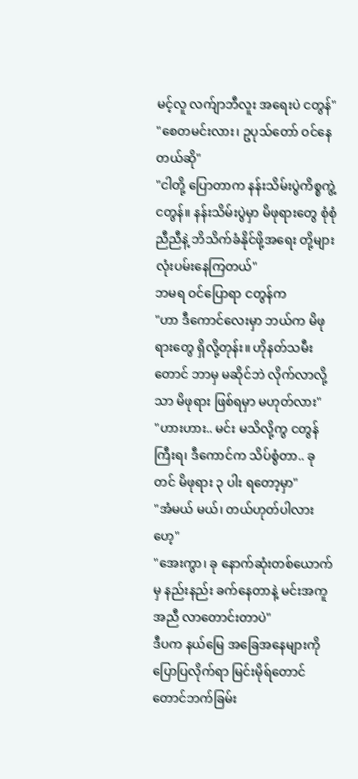မင့်လူ လက်ျာဘီလူး အရေးပဲ ငတွန်"
"စေတမင်းလား၊ ဥပုသ်တော် ဝင်နေတယ်ဆို"
"ငါတို့ ပြောတာက နန်းသိမ်းပွဲကိစ္စကွဲ့ ငတွန်။ နန်းသိမ်းပွဲမှာ မိဖုရားတွေ စုံစုံညီညီနဲ့ ဘိသိက်ခံနိုင်ဖို့အရေး တို့များ လုံးပမ်းနေကြတယ်"
ဘမရ ဝင်ပြောရာ ငတွန်က
"ဟာ ဒီကောင်လေးမှာ ဘယ်က မိဖုရားတွေ ရှိလို့တုန်း။ ဟိုနတ်သမီးတောင် ဘာမှ မဆိုင်ဘဲ လိုက်လာလို့သာ မိဖုရား ဖြစ်ရမှာ မဟုတ်လား"
"ဟားဟား.. မင်း မသိလို့ကွ ငတွန်ကြီးရ၊ ဒီကောင်က သိပ်စွံတာ.. ခုတင် မိဖုရား ၃ ပါး ရတော့မှာ"
"အံမယ် မယ်၊ တယ်ဟုတ်ပါလားဟေ့"
"အေးကွာ၊ ခု နောက်ဆုံးတစ်ယောက်မှ နည်းနည်း ခက်နေတာနဲ့ မင်းအကူအညီ လာတောင်းတာပဲ"
ဒီပက နယ်မြေ အခြေအနေများကို ပြောပြလိုက်ရာ မြင်းမိုရ်တောင် တောင်ဘက်ခြမ်း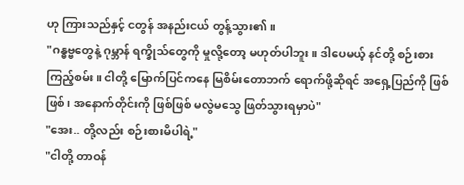ဟု ကြားသည်နှင့် ငတွန် အနည်းငယ် တွန့်သွား၏ ။
"ဂန္ဓဗ္ဗတွေနဲ့ ဂုမ္ဘာန် ရက္ခိုသ်တွေကို မှုလို့တော့ မဟုတ်ပါဘူး။ ဒါပေမယ့် နင်တို့ စဉ်းစားကြည့်စမ်း။ ငါတို့ မြောက်ပြင်ကနေ မြစိမ်းတောဘက် ရောက်ဖို့ဆိုရင် အရှေ့ပြည်ကို ဖြစ်ဖြစ်၊ အနောက်တိုင်းကို ဖြစ်ဖြစ် မလွဲမသွေ ဖြတ်သွားရမှာပဲ"
"အေး.. တို့လည်း စဉ်းစားမိပါရဲ့"
"ငါတို့ တာဝန်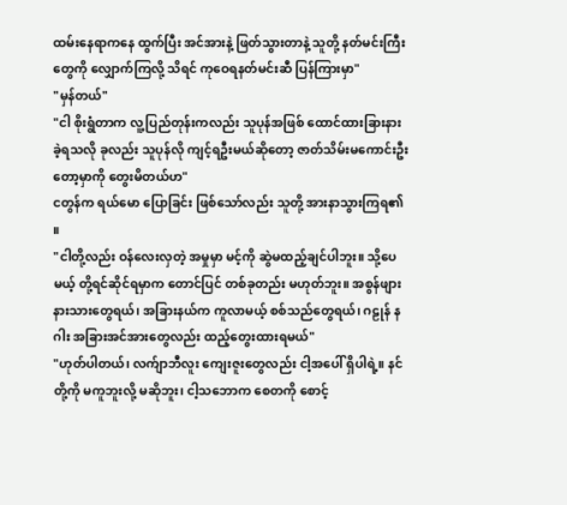ထမ်းနေရာကနေ ထွက်ပြီး အင်အားနဲ့ ဖြတ်သွားတာနဲ့ သူတို့ နတ်မင်းကြီးတွေကို လျှောက်ကြလို့ သိရင် ကုဝေရနတ်မင်းဆီ ပြန်ကြားမှာ"
"မှန်တယ်"
"ငါ စိုးရွံတာက လူ့ပြည်တုန်းကလည်း သူပုန်အဖြစ် ထောင်ထားခြားနားခဲ့ရသလို ခုလည်း သူပုန်လို ကျင့်ရဦးမယ်ဆိုတော့ ဇာတ်သိမ်းမကောင်းဦးတော့မှာကို တွေးမိတယ်ဟ"
ငတွန်က ရယ်မော ပြောခြင်း ဖြစ်သော်လည်း သူတို့ အားနာသွားကြရ၏ ။
"ငါတို့လည်း ဝန်လေးလှတဲ့ အမှုမှာ မင့်ကို ဆွဲမထည့်ချင်ပါဘူး။ သို့ပေမယ့် တို့ရင်ဆိုင်ရမှာက တောင်ပြင် တစ်ခုတည်း မဟုတ်ဘူး။ အစွန်ဖျားနားသားတွေရယ်၊ အခြားနယ်က ကူလာမယ့် စစ်သည်တွေရယ်၊ ဂဠုန် နဂါး အခြားအင်အားတွေလည်း ထည့်တွေးထားရမယ်"
"ဟုတ်ပါတယ်၊ လက်ျာဘီလူး ကျေးဇူးတွေလည်း ငါ့အပေါ် ရှိပါရဲ့။ နင်တို့ကို မကူဘူးလို့ မဆိုဘူး၊ ငါ့သဘောက စေတကို စောင့်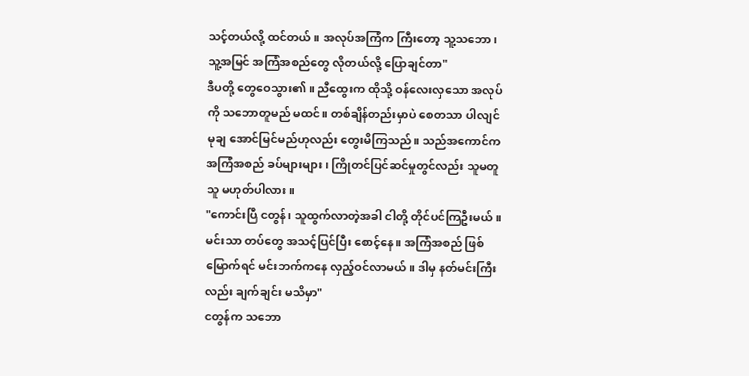သင့်တယ်လို့ ထင်တယ်။ အလုပ်အကြံက ကြီးတော့ သူ့သဘော၊ သူ့အမြင် အကြံအစည်တွေ လိုတယ်လို့ ပြောချင်တာ"
ဒီပတို့ တွေဝေသွား၏ ။ ညီထွေးက ထိုသို့ ဝန်လေးလှသော အလုပ်ကို သဘောတူမည် မထင်။ တစ်ချိန်တည်းမှာပဲ စေတသာ ပါလျင် မုချ အောင်မြင်မည်ဟုလည်း တွေးမိကြသည်။ သည်အကောင်က အကြံအစည် ခပ်များများ၊ ကြိုတင်ပြင်ဆင်မှုတွင်လည်း သူမတူသူ မဟုတ်ပါလား။
"ကောင်းပြီ ငတွန်၊ သူထွက်လာတဲ့အခါ ငါတို့ တိုင်ပင်ကြဦးမယ်။ မင်းသာ တပ်တွေ အသင့်ပြင်ပြီး စောင့်နေ။ အကြံအစည် ဖြစ်မြောက်ရင် မင်းဘက်ကနေ လှည့်ဝင်လာမယ်။ ဒါမှ နတ်မင်းကြီးလည်း ချက်ချင်း မသိမှာ"
ငတွန်က သဘော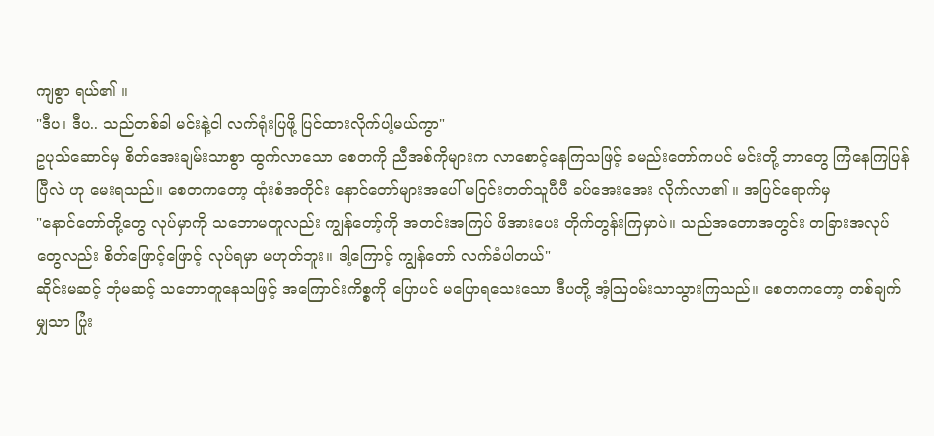ကျစွာ ရယ်၏ ။
"ဒီပ၊ ဒီပ.. သည်တစ်ခါ မင်းနဲ့ငါ လက်ရုံးပြဖို့ ပြင်ထားလိုက်ပါ့မယ်ကွာ"
ဥပုသ်ဆောင်မှ စိတ်အေးချမ်းသာစွာ ထွက်လာသော စေတကို ညီအစ်ကိုများက လာစောင့်နေကြသဖြင့် ခမည်းတော်ကပင် မင်းတို့ ဘာတွေ ကြံနေကြပြန်ပြီလဲ ဟု မေးရသည်။ စေတကတော့ ထုံးစံအတိုင်း နောင်တော်များအပေါ် မငြင်းတတ်သူပီပီ ခပ်အေးအေး လိုက်လာ၏ ။ အပြင်ရောက်မှ
"နောင်တော်တို့တွေ လုပ်မှာကို သဘောမတူလည်း ကျွန်တော့်ကို အတင်းအကြပ် ဖိအားပေး တိုက်တွန်းကြမှာပဲ။ သည်အတောအတွင်း တခြားအလုပ်တွေလည်း စိတ်ဖြောင့်ဖြောင့် လုပ်ရမှာ မဟုတ်ဘူး။ ဒါ့ကြောင့် ကျွန်တော် လက်ခံပါတယ်"
ဆိုင်းမဆင့် ဘုံမဆင့် သဘောတူနေသဖြင့် အကြောင်းကိစ္စကို ပြောပင် မပြောရသေးသော ဒီပတို့ အံ့သြဝမ်းသာသွားကြသည်။ စေတကတော့ တစ်ချက်မျှသာ ပြုံး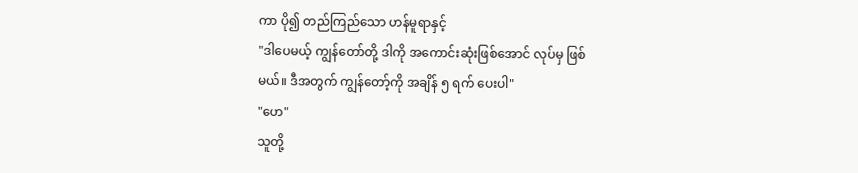ကာ ပို၍ တည်ကြည်သော ဟန်မူရာနှင့်
"ဒါပေမယ့် ကျွန်တော်တို့ ဒါကို အကောင်းဆုံးဖြစ်အောင် လုပ်မှ ဖြစ်မယ်။ ဒီအတွက် ကျွန်တော့်ကို အချိန် ၅ ရက် ပေးပါ"
"ဟေ"
သူတို့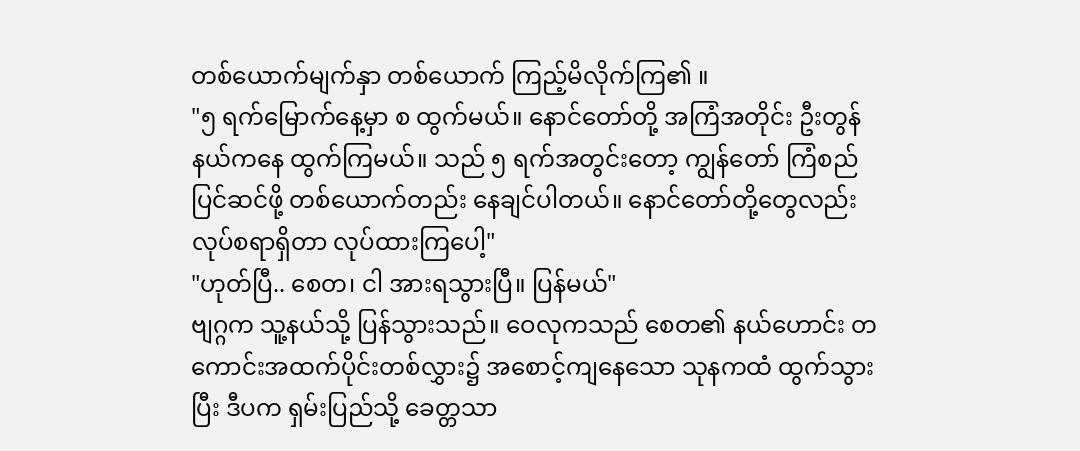တစ်ယောက်မျက်နှာ တစ်ယောက် ကြည့်မိလိုက်ကြ၏ ။
"၅ ရက်မြောက်နေ့မှာ စ ထွက်မယ်။ နောင်တော်တို့ အကြံအတိုင်း ဦးတွန်နယ်ကနေ ထွက်ကြမယ်။ သည် ၅ ရက်အတွင်းတော့ ကျွန်တော် ကြံစည် ပြင်ဆင်ဖို့ တစ်ယောက်တည်း နေချင်ပါတယ်။ နောင်တော်တို့တွေလည်း လုပ်စရာရှိတာ လုပ်ထားကြပေါ့"
"ဟုတ်ပြီ.. စေတ၊ ငါ အားရသွားပြီ။ ပြန်မယ်"
ဗျဂ္ဂက သူ့နယ်သို့ ပြန်သွားသည်။ ဝေလုကသည် စေတ၏ နယ်ဟောင်း တကောင်းအထက်ပိုင်းတစ်လွှား၌ အစောင့်ကျနေသော သုနကထံ ထွက်သွားပြီး ဒီပက ရှမ်းပြည်သို့ ခေတ္တသာ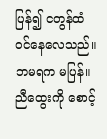ပြန်၍ ငတွန်ထံ ဝင်နေလေသည်။ ဘမရက မပြန်။ ညီထွေးကို စောင့်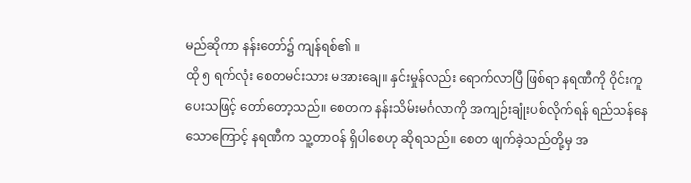မည်ဆိုကာ နန်းတော်၌ ကျန်ရစ်၏ ။
ထို ၅ ရက်လုံး စေတမင်းသား မအားချေ။ နှင်းမှုန်လည်း ရောက်လာပြီ ဖြစ်ရာ နရဏီကို ဝိုင်းကူပေးသဖြင့် တော်တော့သည်။ စေတက နန်းသိမ်းမင်္ဂလာကို အကျဉ်းချုံးပစ်လိုက်ရန် ရည်သန်နေသောကြောင့် နရဏီက သူ့တာဝန် ရှိပါစေဟု ဆိုရသည်။ စေတ ဖျက်ခဲ့သည်တို့မှ အ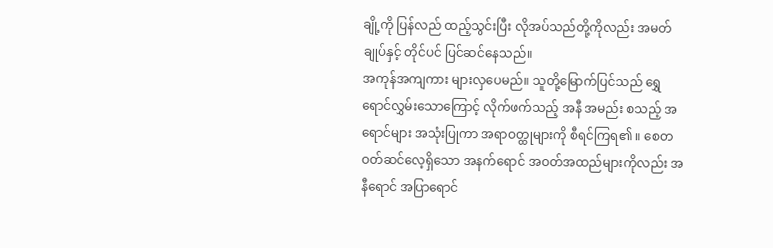ချို့ကို ပြန်လည် ထည့်သွင်းပြီး လိုအပ်သည်တို့ကိုလည်း အမတ်ချုပ်နှင့် တိုင်ပင် ပြင်ဆင်နေသည်။
အကုန်အကျကား များလှပေမည်။ သူတို့မြောက်ပြင်သည် ရွှေရောင်လွှမ်းသောကြောင့် လိုက်ဖက်သည့် အနီ အမည်း စသည့် အရောင်များ အသုံးပြုကာ အရာဝတ္ထုများကို စီရင်ကြရ၏ ။ စေတဝတ်ဆင်လေ့ရှိသော အနက်ရောင် အဝတ်အထည်များကိုလည်း အနီရောင် အပြာရောင်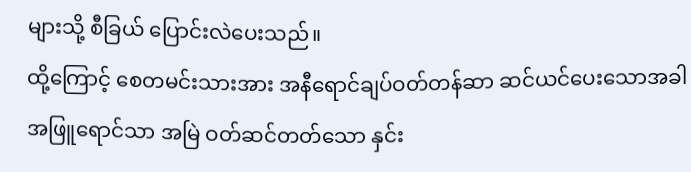များသို့ စီခြယ် ပြောင်းလဲပေးသည်။
ထို့ကြောင့် စေတမင်းသားအား အနီရောင်ချပ်ဝတ်တန်ဆာ ဆင်ယင်ပေးသောအခါ အဖြူရောင်သာ အမြဲ ဝတ်ဆင်တတ်သော နှင်း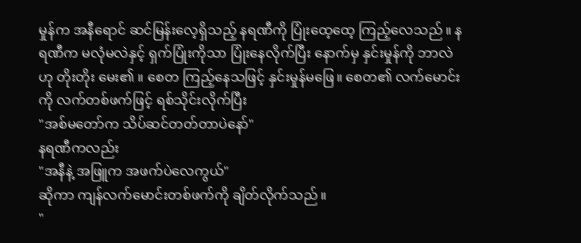မှုန်က အနီရောင် ဆင်မြန်းလေ့ရှိသည့် နရဏီကို ပြုံးထေ့ထေ့ ကြည့်လေသည်။ နရဏီက မလုံမလဲနှင့် ရှက်ပြုံးကိုသာ ပြုံးနေလိုက်ပြီး နောက်မှ နှင်းမှုန်ကို ဘာလဲ ဟု တိုးတိုး မေး၏ ။ စေတ ကြည့်နေသဖြင့် နှင်းမှုန်မဖြေ။ စေတ၏ လက်မောင်းကို လက်တစ်ဖက်ဖြင့် ရစ်သိုင်းလိုက်ပြီး
"အစ်မတော်က သိပ်ဆင်တတ်တာပဲနော်"
နရဏီကလည်း
"အနီနဲ့ အဖြူက အဖက်ပဲလေကွယ်"
ဆိုကာ ကျန်လက်မောင်းတစ်ဖက်ကို ချိတ်လိုက်သည်။
"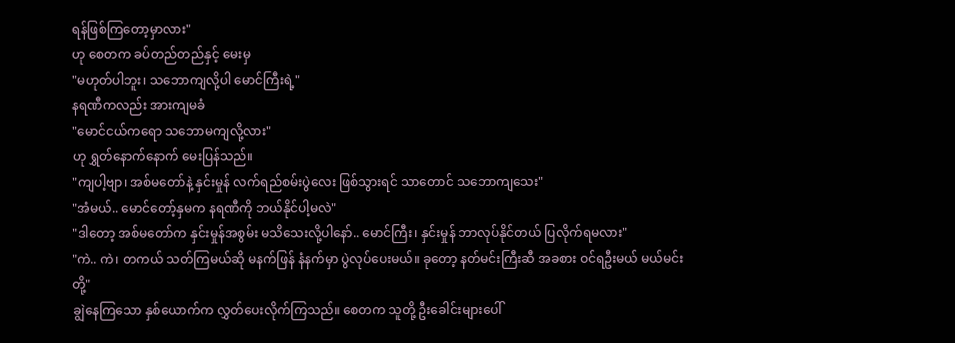ရန်ဖြစ်ကြတော့မှာလား"
ဟု စေတက ခပ်တည်တည်နှင့် မေးမှ
"မဟုတ်ပါဘူး၊ သဘောကျလို့ပါ မောင်ကြီးရဲ့"
နရဏီကလည်း အားကျမခံ
"မောင်ငယ်ကရော သဘောမကျလို့လား"
ဟု ရွှတ်နောက်နောက် မေးပြန်သည်။
"ကျပါ့ဗျာ၊ အစ်မတော်နဲ့ နှင်းမှုန် လက်ရည်စမ်းပွဲလေး ဖြစ်သွားရင် သာတောင် သဘောကျသေး"
"အံမယ်.. မောင်တော့်နှမက နရဏီကို ဘယ်နိုင်ပါ့မလဲ"
"ဒါတော့ အစ်မတော်က နှင်းမှုန်အစွမ်း မသိသေးလို့ပါနော်.. မောင်ကြီး၊ နှင်းမှုန် ဘာလုပ်နိုင်တယ် ပြလိုက်ရမလား"
"ကဲ.. ကဲ၊ တကယ် သတ်ကြမယ်ဆို မနက်ဖြန် နံနက်မှာ ပွဲလုပ်ပေးမယ်။ ခုတော့ နတ်မင်းကြီးဆီ အခစား ဝင်ရဦးမယ် မယ်မင်းတို့"
ချွဲနေကြသော နှစ်ယောက်က လွှတ်ပေးလိုက်ကြသည်။ စေတက သူတို့ ဦးခေါင်းများပေါ်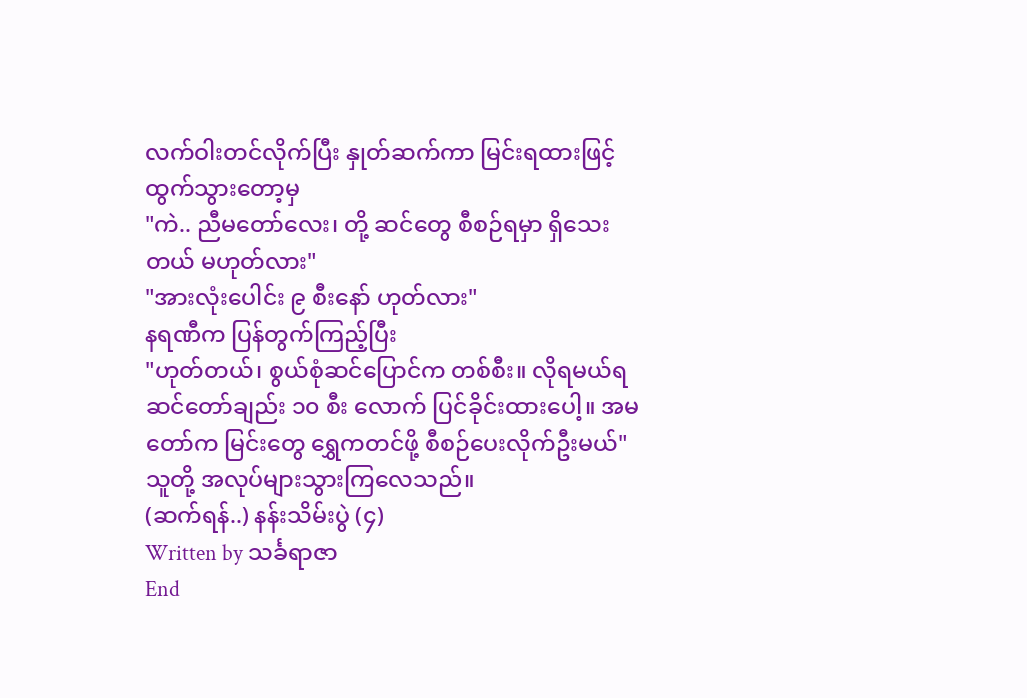လက်ဝါးတင်လိုက်ပြီး နှုတ်ဆက်ကာ မြင်းရထားဖြင့် ထွက်သွားတော့မှ
"ကဲ.. ညီမတော်လေး၊ တို့ ဆင်တွေ စီစဉ်ရမှာ ရှိသေးတယ် မဟုတ်လား"
"အားလုံးပေါင်း ၉ စီးနော် ဟုတ်လား"
နရဏီက ပြန်တွက်ကြည့်ပြီး
"ဟုတ်တယ်၊ စွယ်စုံဆင်ပြောင်က တစ်စီး။ လိုရမယ်ရ ဆင်တော်ချည်း ၁၀ စီး လောက် ပြင်ခိုင်းထားပေါ့။ အမတော်က မြင်းတွေ ရွှေကတင်ဖို့ စီစဉ်ပေးလိုက်ဦးမယ်"
သူတို့ အလုပ်များသွားကြလေသည်။
(ဆက်ရန်..) နန်းသိမ်းပွဲ (၄)
Written by သင်္ခရာဇာ
End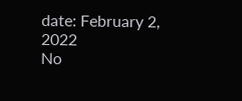date: February 2, 2022
No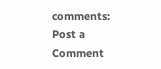comments:
Post a Comment